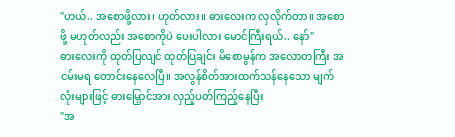"ဟယ်.. အစောဖို့လား၊ ဟုတ်လား။ ဓားလေးက လှလိုက်တာ။ အစောဖို့ မဟုတ်လည်း အစောကိုပဲ ပေးပါလား မောင်ကြီးရယ်.. နော်"
ဓားလေးကို ထုတ်ပြလျင် ထုတ်ပြချင်း မိစောမွန်က အလောတကြီး အငမ်းမရ တောင်းနေလေပြီ။ အလွန်စိတ်အားထက်သန်နေသော မျက်လုံးများဖြင့် ဓားမြှောင်အား လှည့်ပတ်ကြည့်နေပြီး
"အ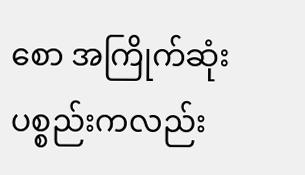စော အကြိုက်ဆုံးပစ္စည်းကလည်း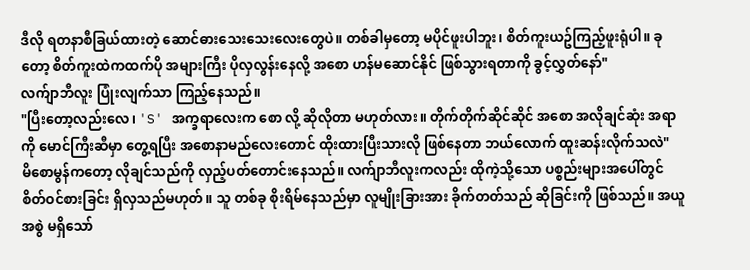ဒီလို ရတနာစီခြယ်ထားတဲ့ ဆောင်ဓားသေးသေးလေးတွေပဲ။ တစ်ခါမှတော့ မပိုင်ဖူးပါဘူး၊ စိတ်ကူးယဥ်ကြည့်ဖူးရုံပါ။ ခုတော့ စိတ်ကူးထဲကထက်ပို အများကြီး ပိုလှလွန်းနေလို့ အစော ဟန်မဆောင်နိုင် ဖြစ်သွားရတာကို ခွင့်လွှတ်နော်"
လက်ျာဘီလူး ပြုံးလျက်သာ ကြည့်နေသည်။
"ပြီးတော့လည်းလေ၊ 'S' အက္ခရာလေးက စော လို့ ဆိုလိုတာ မဟုတ်လား။ တိုက်တိုက်ဆိုင်ဆိုင် အစော အလိုချင်ဆုံး အရာကို မောင်ကြီးဆီမှာ တွေ့ရပြီး အစောနာမည်လေးတောင် ထိုးထားပြီးသားလို ဖြစ်နေတာ ဘယ်လောက် ထူးဆန်းလိုက်သလဲ"
မိစောမွန်ကတော့ လိုချင်သည်ကို လှည့်ပတ်တောင်းနေသည်။ လက်ျာဘီလူးကလည်း ထိုကဲ့သို့သော ပစ္စည်းများအပေါ်တွင် စိတ်ဝင်စားခြင်း ရှိလှသည်မဟုတ်။ သူ တစ်ခု စိုးရိမ်နေသည်မှာ လူမျိုးခြားအား ခိုက်တတ်သည် ဆိုခြင်းကို ဖြစ်သည်။ အယူအစွဲ မရှိသော်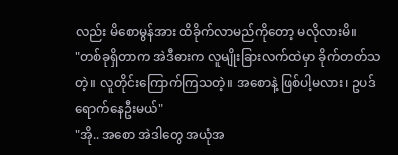လည်း မိစောမွန်အား ထိခိုက်လာမည်ကိုတော့ မလိုလားမိ။
"တစ်ခုရှိတာက အဲဒီဓားက လူမျိုးခြားလက်ထဲမှာ ခိုက်တတ်သတဲ့။ လူတိုင်းကြောက်ကြသတဲ့။ အစောနဲ့ ဖြစ်ပါ့မလား၊ ဥပဒ်ရောက်နေဦးမယ်"
"အို.. အစော အဲဒါတွေ အယုံအ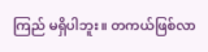ကြည် မရှိပါဘူး။ တကယ်ဖြစ်လာ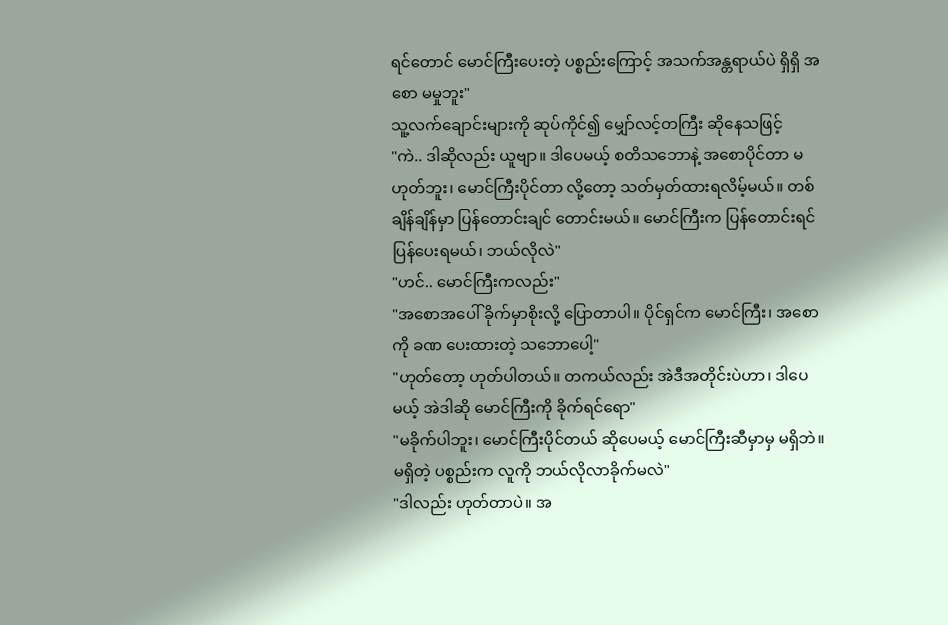ရင်တောင် မောင်ကြီးပေးတဲ့ ပစ္စည်းကြောင့် အသက်အန္တရာယ်ပဲ ရှိရှိ အစော မမှုဘူး"
သူ့လက်ချောင်းများကို ဆုပ်ကိုင်၍ မျှော်လင့်တကြီး ဆိုနေသဖြင့်
"ကဲ.. ဒါဆိုလည်း ယူဗျာ။ ဒါပေမယ့် စတိသဘောနဲ့ အစောပိုင်တာ မဟုတ်ဘူး၊ မောင်ကြီးပိုင်တာ လို့တော့ သတ်မှတ်ထားရလိမ့်မယ်။ တစ်ချိန်ချိန်မှာ ပြန်တောင်းချင် တောင်းမယ်။ မောင်ကြီးက ပြန်တောင်းရင် ပြန်ပေးရမယ်၊ ဘယ်လိုလဲ"
"ဟင်.. မောင်ကြီးကလည်း"
"အစောအပေါ် ခိုက်မှာစိုးလို့ ပြောတာပါ။ ပိုင်ရှင်က မောင်ကြီး၊ အစောကို ခဏ ပေးထားတဲ့ သဘောပေါ့"
"ဟုတ်တော့ ဟုတ်ပါတယ်။ တကယ်လည်း အဲဒီအတိုင်းပဲဟာ၊ ဒါပေမယ့် အဲဒါဆို မောင်ကြီးကို ခိုက်ရင်ရော"
"မခိုက်ပါဘူး၊ မောင်ကြီးပိုင်တယ် ဆိုပေမယ့် မောင်ကြီးဆီမှာမှ မရှိဘဲ။ မရှိတဲ့ ပစ္စည်းက လူကို ဘယ်လိုလာခိုက်မလဲ"
"ဒါလည်း ဟုတ်တာပဲ။ အ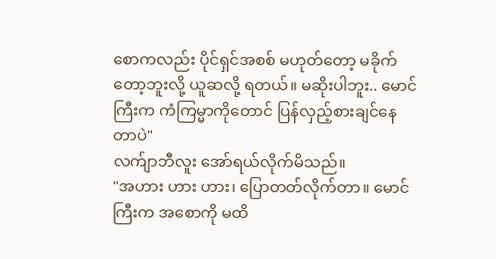စောကလည်း ပိုင်ရှင်အစစ် မဟုတ်တော့ မခိုက်တော့ဘူးလို့ ယူဆလို့ ရတယ်။ မဆိုးပါဘူး.. မောင်ကြီးက ကံကြမ္မာကိုတောင် ပြန်လှည့်စားချင်နေတာပဲ"
လက်ျာဘီလူး အော်ရယ်လိုက်မိသည်။
"အဟား ဟား ဟား၊ ပြောတတ်လိုက်တာ။ မောင်ကြီးက အစောကို မထိ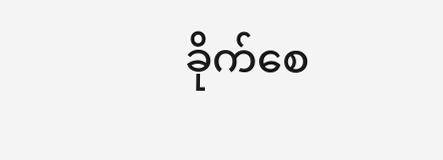ခိုက်စေ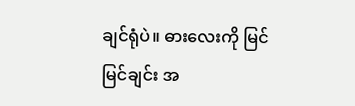ချင်ရုံပဲ။ ဓားလေးကို မြင်မြင်ချင်း အ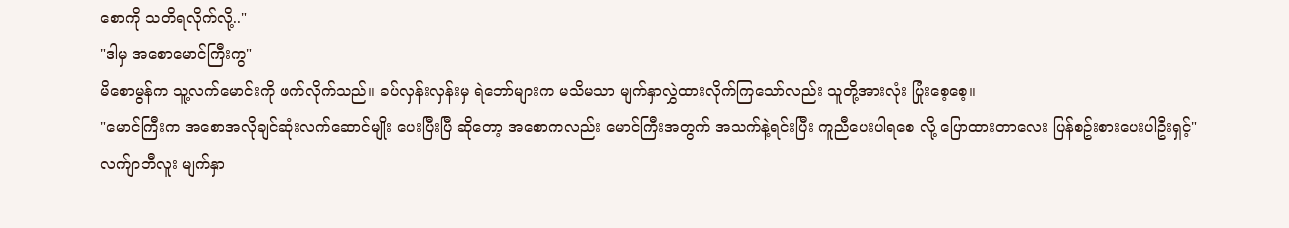စောကို သတိရလိုက်လို့.."
"ဒါမှ အစောမောင်ကြီးကွ"
မိစောမွန်က သူ့လက်မောင်းကို ဖက်လိုက်သည်။ ခပ်လှန်းလှန်းမှ ရဲဘော်များက မသိမသာ မျက်နှာလွှဲထားလိုက်ကြသော်လည်း သူတို့အားလုံး ပြုံးစေ့စေ့။
"မောင်ကြီးက အစောအလိုချင်ဆုံးလက်ဆောင်မျိုး ပေးပြီးပြီ ဆိုတော့ အစောကလည်း မောင်ကြီးအတွက် အသက်နဲ့ရင်းပြီး ကူညီပေးပါရစေ လို့ ပြောထားတာလေး ပြန်စဥ်းစားပေးပါဦးရှင့်"
လက်ျာဘီလူး မျက်နှာ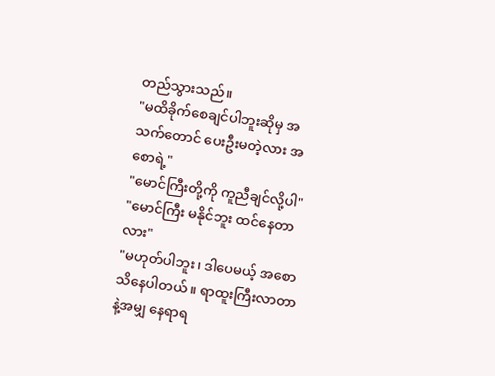တည်သွားသည်။
"မထိခိုက်စေချင်ပါဘူးဆိုမှ အသက်တောင် ပေးဦးမတဲ့လား အစောရဲ့"
"မောင်ကြီးတို့ကို ကူညီချင်လို့ပါ"
"မောင်ကြီး မနိုင်ဘူး ထင်နေတာလား"
"မဟုတ်ပါဘူး၊ ဒါပေမယ့် အစော သိနေပါတယ်။ ရာထူးကြီးလာတာနဲ့အမျှ နေရာရ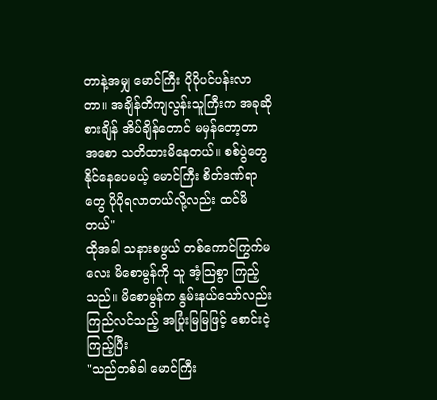တာနဲ့အမျှ မောင်ကြီး ပိုပိုပင်ပန်းလာတာ။ အချိန်တိကျလွန်းသူကြီးက အခုဆို စားချိန် အိပ်ချိန်တောင် မမှန်တော့တာ အစော သတိထားမိနေတယ်။ စစ်ပွဲတွေ နိုင်နေပေမယ့် မောင်ကြီး စိတ်ဒဏ်ရာတွေ ပိုပိုရလာတယ်လို့လည်း ထင်မိတယ်"
ထိုအခါ သနားစဖွယ် တစ်ကောင်ကြွက်မလေး မိစောမွန်ကို သူ အံ့သြစွာ ကြည့်သည်။ မိစောမွန်က နွမ်းနယ်သော်လည်း ကြည်လင်သည့် အပြုံးမြမြဖြင့် စောင်းငဲ့ကြည့်ပြီး
"သည်တစ်ခါ မောင်ကြီး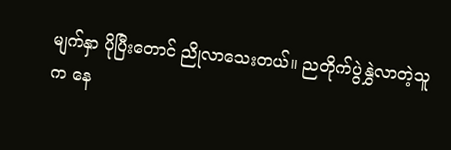မျက်နှာ ပိုပြီးတောင် ညိုလာသေးတယ်။ ညတိုက်ပွဲနွှဲလာတဲ့သူက နေ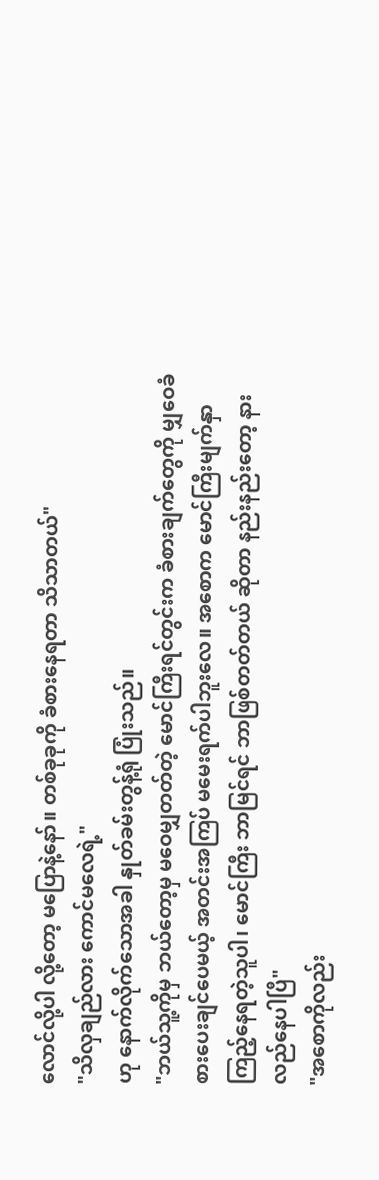လောင်လို့ပါ လို့တော့ မပြောနဲ့နော်။ တစ်ခုခုကို ခံစားနေရတာ သိသာတယ်"
"သိလှချည်လား ကောင်မလေရဲ့"
ဟု နောက်လိုက်သောအခါ နှုတ်ခမ်းတွန့်ရုံ ပြုံးသည်။
"ဘယ်သူ့ကိုမှ ဘယ်တော့မှ မဝေမျှတတ်တဲ့ မောင်ကြီးရင်တွင်းက ခံစားချက်တွေကို မျှဝေခံစားပေးချင်ပေမယ့် အတင်းအကြပ် မမေးရက်ပါဘူးလေ။ အစောက မောင်ကြီးမျက်နှာ ကြည့်နေရတဲ့သူပါ၊ မောင်ကြီး ဘာမြင်ရင် ဘာဖြစ်တတ်တယ် ဆိုတာ နည်းနည်းတော့ နားလည်နေပါပြီ"
"အစောကိုလည်း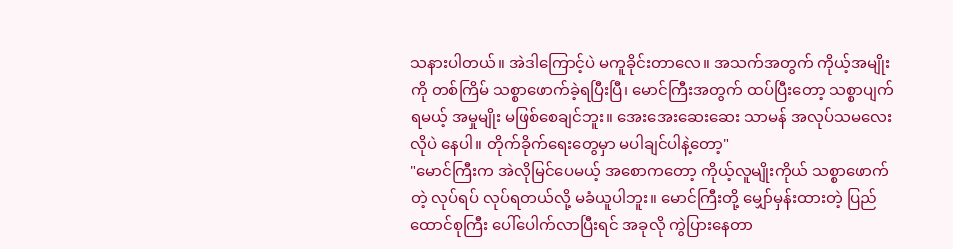သနားပါတယ်။ အဲဒါကြောင့်ပဲ မကူခိုင်းတာလေ။ အသက်အတွက် ကိုယ့်အမျိုးကို တစ်ကြိမ် သစ္စာဖောက်ခဲ့ရပြီးပြီ၊ မောင်ကြီးအတွက် ထပ်ပြီးတော့ သစ္စာပျက်ရမယ့် အမှုမျိုး မဖြစ်စေချင်ဘူး။ အေးအေးဆေးဆေး သာမန် အလုပ်သမလေးလိုပဲ နေပါ။ တိုက်ခိုက်ရေးတွေမှာ မပါချင်ပါနဲ့တော့"
"မောင်ကြီးက အဲလိုမြင်ပေမယ့် အစောကတော့ ကိုယ့်လူမျိုးကိုယ် သစ္စာဖောက်တဲ့ လုပ်ရပ် လုပ်ရတယ်လို့ မခံယူပါဘူး။ မောင်ကြီးတို့ မျှော်မှန်းထားတဲ့ ပြည်ထောင်စုကြီး ပေါ်ပေါက်လာပြီးရင် အခုလို ကွဲပြားနေတာ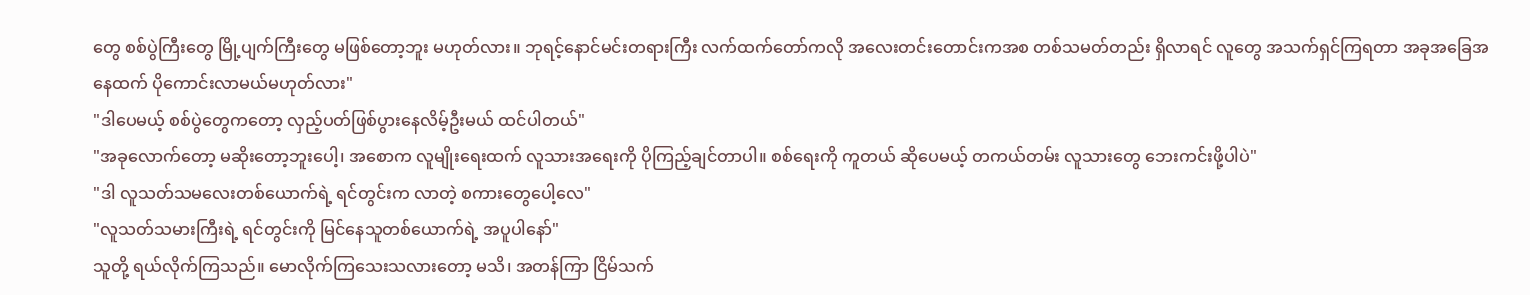တွေ စစ်ပွဲကြီးတွေ မြို့ပျက်ကြီးတွေ မဖြစ်တော့ဘူး မဟုတ်လား။ ဘုရင့်နောင်မင်းတရားကြီး လက်ထက်တော်ကလို အလေးတင်းတောင်းကအစ တစ်သမတ်တည်း ရှိလာရင် လူတွေ အသက်ရှင်ကြရတာ အခုအခြေအနေထက် ပိုကောင်းလာမယ်မဟုတ်လား"
"ဒါပေမယ့် စစ်ပွဲတွေကတော့ လှည့်ပတ်ဖြစ်ပွားနေလိမ့်ဦးမယ် ထင်ပါတယ်"
"အခုလောက်တော့ မဆိုးတော့ဘူးပေါ့၊ အစောက လူမျိုးရေးထက် လူသားအရေးကို ပိုကြည့်ချင်တာပါ။ စစ်ရေးကို ကူတယ် ဆိုပေမယ့် တကယ်တမ်း လူသားတွေ ဘေးကင်းဖို့ပါပဲ"
"ဒါ လူသတ်သမလေးတစ်ယောက်ရဲ့ ရင်တွင်းက လာတဲ့ စကားတွေပေါ့လေ"
"လူသတ်သမားကြီးရဲ့ ရင်တွင်းကို မြင်နေသူတစ်ယောက်ရဲ့ အပူပါနော်"
သူတို့ ရယ်လိုက်ကြသည်။ မောလိုက်ကြသေးသလားတော့ မသိ၊ အတန်ကြာ ငြိမ်သက်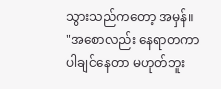သွားသည်ကတော့ အမှန်။
"အစောလည်း နေရာတကာ ပါချင်နေတာ မဟုတ်ဘူး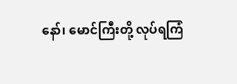နော်၊ မောင်ကြီးတို့ လုပ်ရကြံ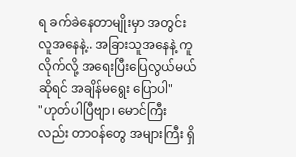ရ ခက်ခဲနေတာမျိုးမှာ အတွင်းလူအနေနဲ့.. အခြားသူအနေနဲ့ ကူလိုက်လို့ အရေးပြီးပြေလွယ်မယ်ဆိုရင် အချိန်မရွေး ပြောပါ"
"ဟုတ်ပါပြီဗျာ၊ မောင်ကြီးလည်း တာဝန်တွေ အများကြီး ရှိ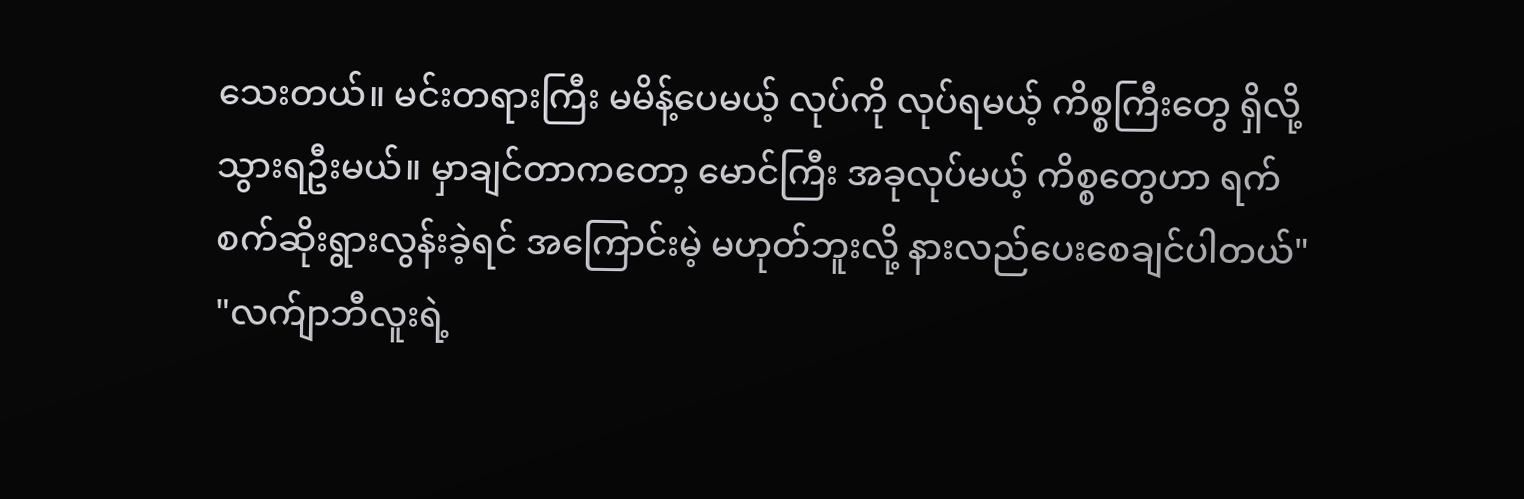သေးတယ်။ မင်းတရားကြီး မမိန့်ပေမယ့် လုပ်ကို လုပ်ရမယ့် ကိစ္စကြီးတွေ ရှိလို့ သွားရဦးမယ်။ မှာချင်တာကတော့ မောင်ကြီး အခုလုပ်မယ့် ကိစ္စတွေဟာ ရက်စက်ဆိုးရွားလွန်းခဲ့ရင် အကြောင်းမဲ့ မဟုတ်ဘူးလို့ နားလည်ပေးစေချင်ပါတယ်"
"လက်ျာဘီလူးရဲ့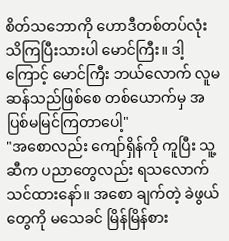စိတ်သဘောကို ဟောဒီတစ်တပ်လုံး သိကြပြီးသားပါ မောင်ကြီး။ ဒါ့ကြောင့် မောင်ကြီး ဘယ်လောက် လူမဆန်သည်ဖြစ်စေ တစ်ယောက်မှ အပြစ်မမြင်ကြတာပေါ့"
"အစောလည်း ကျော်ရှိန်ကို ကူပြီး သူ့ဆီက ပညာတွေလည်း ရသလောက်သင်ထားနော်။ အစော ချက်တဲ့ ခဲဖွယ်တွေကို မသေခင် မြိန်မြိန်စား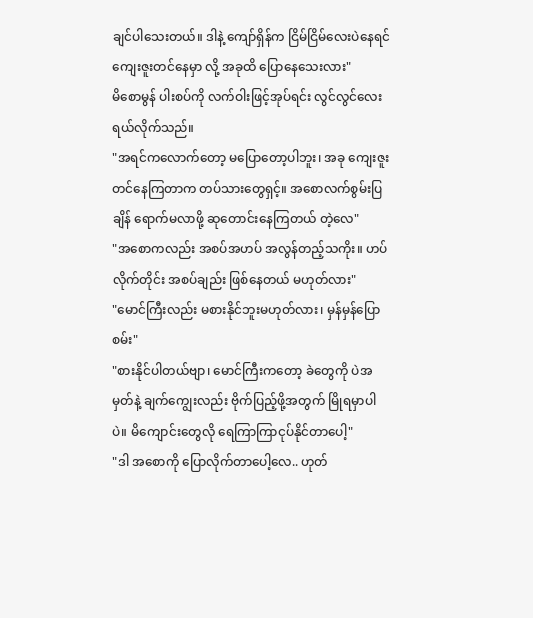ချင်ပါသေးတယ်။ ဒါနဲ့ ကျော်ရှိန်က ငြိမ်ငြိမ်လေးပဲနေရင် ကျေးဇူးတင်နေမှာ လို့ အခုထိ ပြောနေသေးလား"
မိစောမွန် ပါးစပ်ကို လက်ဝါးဖြင့်အုပ်ရင်း လွင်လွင်လေး ရယ်လိုက်သည်။
"အရင်ကလောက်တော့ မပြောတော့ပါဘူး၊ အခု ကျေးဇူးတင်နေကြတာက တပ်သားတွေရှင့်။ အစောလက်စွမ်းပြချိန် ရောက်မလာဖို့ ဆုတောင်းနေကြတယ် တဲ့လေ"
"အစောကလည်း အစပ်အဟပ် အလွန်တည့်သကိုး။ ဟပ်လိုက်တိုင်း အစပ်ချည်း ဖြစ်နေတယ် မဟုတ်လား"
"မောင်ကြီးလည်း မစားနိုင်ဘူးမဟုတ်လား၊ မှန်မှန်ပြောစမ်း"
"စားနိုင်ပါတယ်ဗျာ၊ မောင်ကြီးကတော့ ခဲတွေကို ပဲအမှတ်နဲ့ ချက်ကျွေးလည်း ဗိုက်ပြည့်ဖို့အတွက် မြိုရမှာပါပဲ။ မိကျောင်းတွေလို ရေကြာကြာငုပ်နိုင်တာပေါ့"
"ဒါ အစောကို ပြောလိုက်တာပေါ့လေ.. ဟုတ်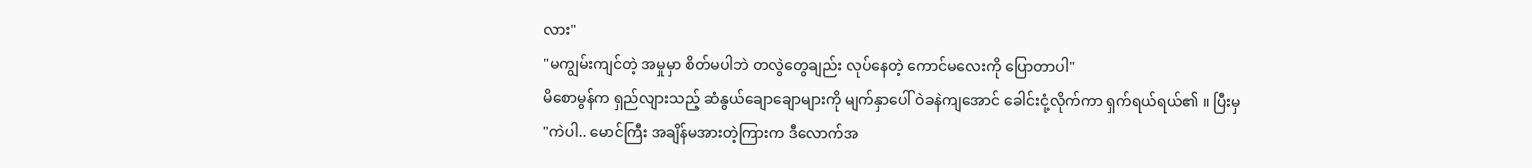လား"
"မကျွမ်းကျင်တဲ့ အမှုမှာ စိတ်မပါဘဲ တလွဲတွေချည်း လုပ်နေတဲ့ ကောင်မလေးကို ပြောတာပါ"
မိစောမွန်က ရှည်လျားသည့် ဆံနွယ်ချောချောများကို မျက်နှာပေါ် ဝဲခနဲကျအောင် ခေါင်းငုံ့လိုက်ကာ ရှက်ရယ်ရယ်၏ ။ ပြီးမှ
"ကဲပါ.. မောင်ကြီး အချိန်မအားတဲ့ကြားက ဒီလောက်အ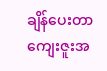ချိန်ပေးတာ ကျေးဇူးအ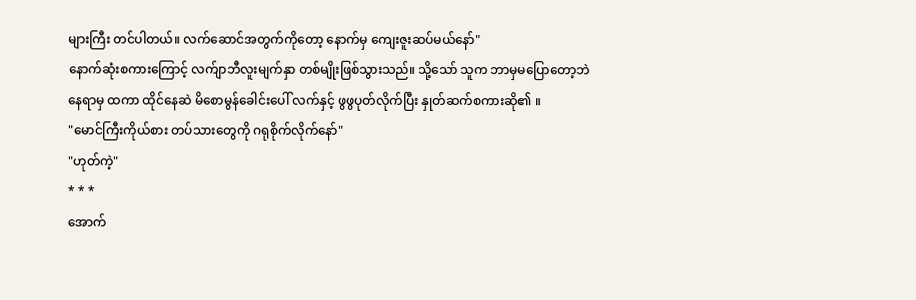များကြီး တင်ပါတယ်။ လက်ဆောင်အတွက်ကိုတော့ နောက်မှ ကျေးဇူးဆပ်မယ်နော်"
နောက်ဆုံးစကားကြောင့် လက်ျာဘီလူးမျက်နှာ တစ်မျိုးဖြစ်သွားသည်။ သို့သော် သူက ဘာမှမပြောတော့ဘဲ နေရာမှ ထကာ ထိုင်နေဆဲ မိစောမွန်ခေါင်းပေါ် လက်နှင့် ဖွဖွပုတ်လိုက်ပြီး နှုတ်ဆက်စကားဆို၏ ။
"မောင်ကြီးကိုယ်စား တပ်သားတွေကို ဂရုစိုက်လိုက်နော်"
"ဟုတ်ကဲ့"
* * *
အောက်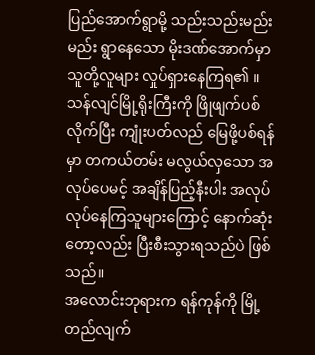ပြည်အောက်ရွာမို့ သည်းသည်းမည်းမည်း ရွာနေသော မိုးဒဏ်အောက်မှာ သူတို့လူများ လှုပ်ရှားနေကြရ၏ ။ သန်လျင်မြို့ရိုးကြီးကို ဖြိုဖျက်ပစ်လိုက်ပြီး ကျုံးပတ်လည် မြေဖို့ပစ်ရန်မှာ တကယ်တမ်း မလွယ်လှသော အလုပ်ပေမင့် အချိန်ပြည့်နီးပါး အလုပ်လုပ်နေကြသူများကြောင့် နောက်ဆုံးတော့လည်း ပြီးစီးသွားရသည်ပဲ ဖြစ်သည်။
အလောင်းဘုရားက ရန်ကုန်ကို မြို့တည်လျက်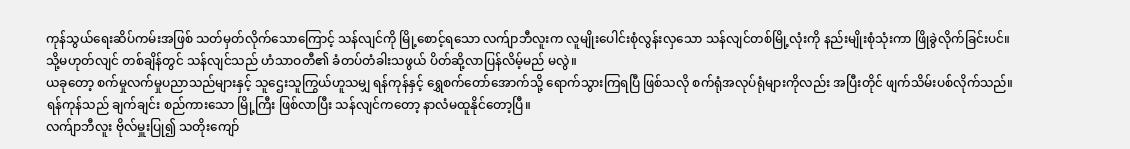ကုန်သွယ်ရေးဆိပ်ကမ်းအဖြစ် သတ်မှတ်လိုက်သောကြောင့် သန်လျင်ကို မြို့စောင့်ရသော လက်ျာဘီလူးက လူမျိုးပေါင်းစုံလွန်းလှသော သန်လျင်တစ်မြို့လုံးကို နည်းမျိုးစုံသုံးကာ ဖြိုခွဲလိုက်ခြင်းပင်။ သို့မဟုတ်လျင် တစ်ချိန်တွင် သန်လျင်သည် ဟံသာဝတီ၏ ခံတပ်တံခါးသဖွယ် ပိတ်ဆို့လာပြန်လိမ့်မည် မလွဲ။
ယခုတော့ စက်မှုလက်မှုပညာသည်များနှင့် သူဌေးသူကြွယ်ဟူသမျှ ရန်ကုန်နှင့် ရွှေစက်တော်အောက်သို့ ရောက်သွားကြရပြီ ဖြစ်သလို စက်ရုံအလုပ်ရုံများကိုလည်း အပြီးတိုင် ဖျက်သိမ်းပစ်လိုက်သည်။ ရန်ကုန်သည် ချက်ချင်း စည်ကားသော မြို့ကြီး ဖြစ်လာပြီး သန်လျင်ကတော့ နာလံမထူနိုင်တော့ပြီ။
လက်ျာဘီလူး ဗိုလ်မှူးပြု၍ သတိုးကျော်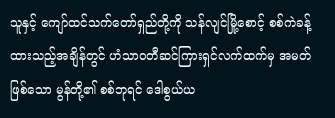သူနှင့် ကျော်ထင်သက်တော်ရှည်တို့ကို သန်လျင်မြို့စောင့် စစ်ကဲခန့်ထားသည့်အချိန်တွင် ဟံသာဝတီဆင်ကြားရှင်လက်ထက်မှ အမတ်ဖြစ်သော မွန်တို့၏ စစ်ဘုရင် ဒေါစွယ်ယ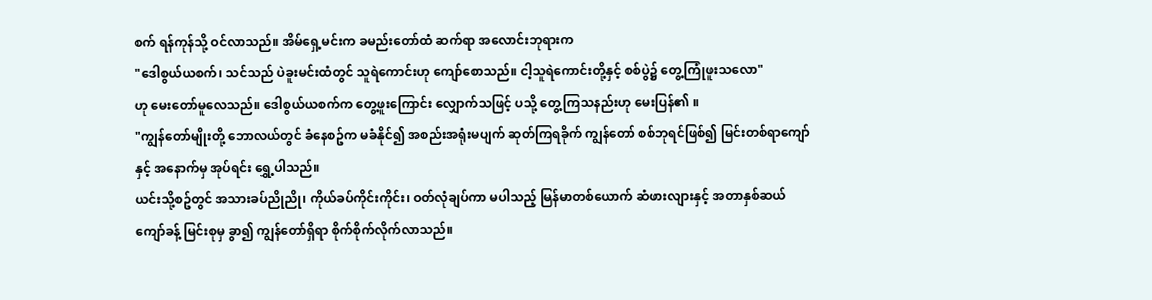စက် ရန်ကုန်သို့ ဝင်လာသည်။ အိမ်ရှေ့မင်းက ခမည်းတော်ထံ ဆက်ရာ အလောင်းဘုရားက
"ဒေါစွယ်ယစက်၊ သင်သည် ပဲခူးမင်းထံတွင် သူရဲကောင်းဟု ကျော်စောသည်။ ငါ့သူရဲကောင်းတို့နှင့် စစ်ပွဲ၌ တွေ့ကြုံဖူးသလော"
ဟု မေးတော်မူလေသည်။ ဒေါစွယ်ယစက်က တွေ့ဖူးကြောင်း လျှောက်သဖြင့် ပသို့ တွေ့ကြသနည်းဟု မေးပြန်၏ ။
"ကျွန်တော်မျိုးတို့ ဘောလယ်တွင် ခံနေစဥ်က မခံနိုင်၍ အစည်းအရုံးမပျက် ဆုတ်ကြရခိုက် ကျွန်တော် စစ်ဘုရင်ဖြစ်၍ မြင်းတစ်ရာကျော်နှင့် အနောက်မှ အုပ်ရင်း ရွှေ့ပါသည်။
ယင်းသို့စဥ်တွင် အသားခပ်ညိုညို၊ ကိုယ်ခပ်ကိုင်းကိုင်း၊ ဝတ်လုံချပ်ကာ မပါသည့် မြန်မာတစ်ယောက် ဆံဖားလျားနှင့် အတာနှစ်ဆယ်ကျော်ခန့် မြင်းစုမှ ခွာ၍ ကျွန်တော်ရှိရာ စိုက်စိုက်လိုက်လာသည်။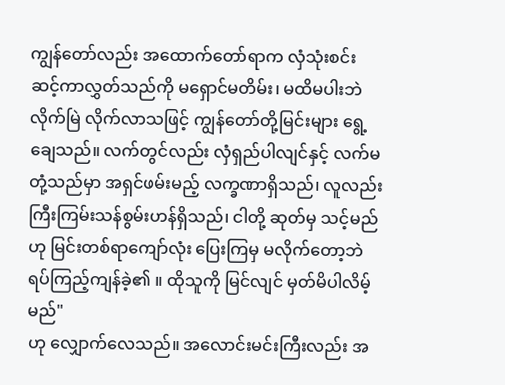ကျွန်တော်လည်း အထောက်တော်ရာက လှံသုံးစင်း ဆင့်ကာလွှတ်သည်ကို မရှောင်မတိမ်း၊ မထိမပါးဘဲ လိုက်မြဲ လိုက်လာသဖြင့် ကျွန်တော်တို့မြင်းများ ရွေ့ချေသည်။ လက်တွင်လည်း လှံရှည်ပါလျင်နှင့် လက်မတုံ့သည်မှာ အရှင်ဖမ်းမည့် လက္ခဏာရှိသည်၊ လူလည်း ကြီးကြမ်းသန်စွမ်းဟန်ရှိသည်၊ ငါတို့ ဆုတ်မှ သင့်မည်ဟု မြင်းတစ်ရာကျော်လုံး ပြေးကြမှ မလိုက်တော့ဘဲ ရပ်ကြည့်ကျန်ခဲ့၏ ။ ထိုသူကို မြင်လျင် မှတ်မိပါလိမ့်မည်"
ဟု လျှောက်လေသည်။ အလောင်းမင်းကြီးလည်း အ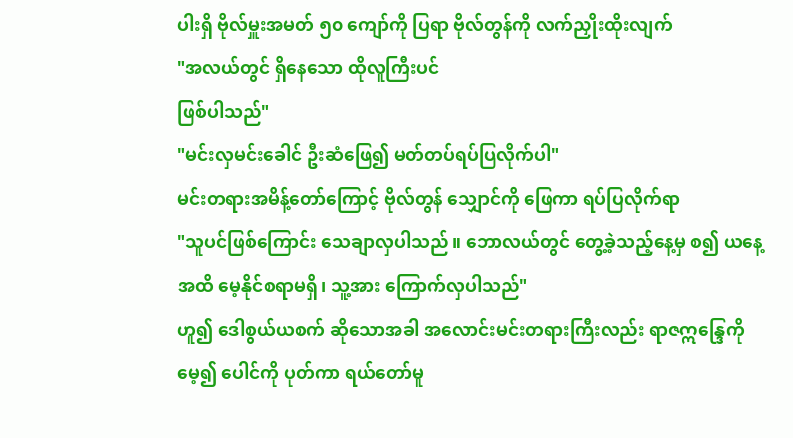ပါးရှိ ဗိုလ်မှူးအမတ် ၅၀ ကျော်ကို ပြရာ ဗိုလ်တွန်ကို လက်ညှိုးထိုးလျက်
"အလယ်တွင် ရှိနေသော ထိုလူကြီးပင်
ဖြစ်ပါသည်"
"မင်းလှမင်းခေါင် ဦးဆံဖြေ၍ မတ်တပ်ရပ်ပြလိုက်ပါ"
မင်းတရားအမိန့်တော်ကြောင့် ဗိုလ်တွန် သျှောင်ကို ဖြေကာ ရပ်ပြလိုက်ရာ
"သူပင်ဖြစ်ကြောင်း သေချာလှပါသည်။ ဘောလယ်တွင် တွေ့ခဲ့သည့်နေ့မှ စ၍ ယနေ့အထိ မေ့နိုင်စရာမရှိ၊ သူ့အား ကြောက်လှပါသည်"
ဟူ၍ ဒေါစွယ်ယစက် ဆိုသောအခါ အလောင်းမင်းတရားကြီးလည်း ရာဇဣန္ဒြေကို မေ့၍ ပေါင်ကို ပုတ်ကာ ရယ်တော်မူ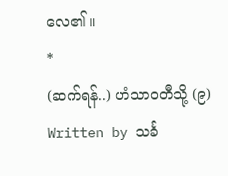လေ၏ ။
*
(ဆက်ရန်..) ဟံသာဝတီသို့ (၉)
Written by သင်္ခ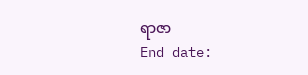ရာဇာ
End date: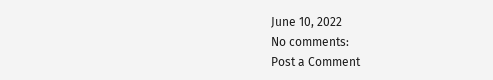June 10, 2022
No comments:
Post a Comment